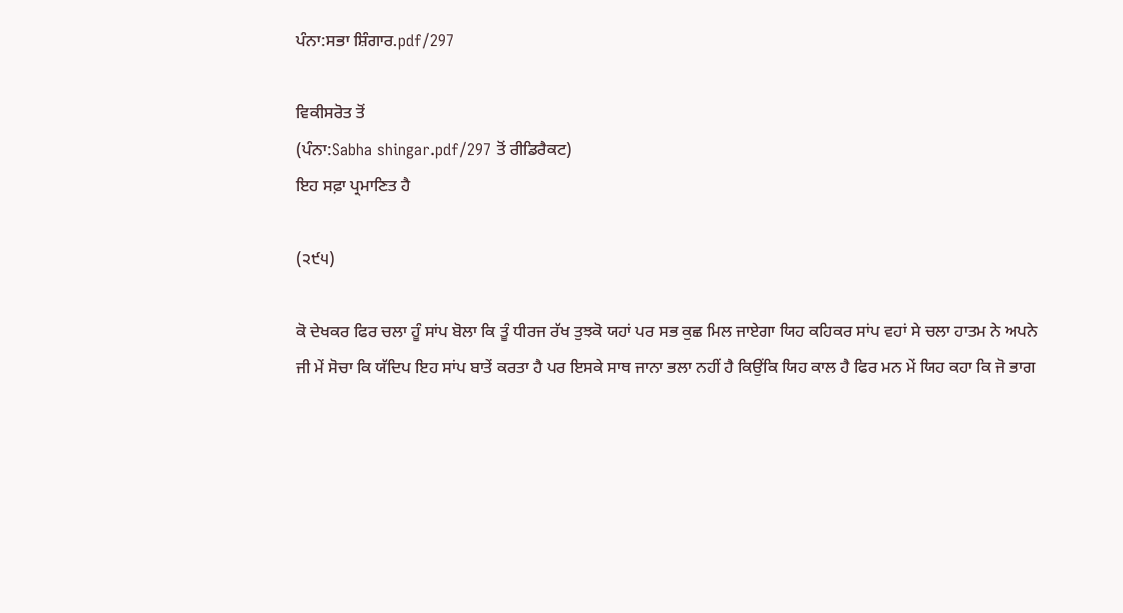ਪੰਨਾ:ਸਭਾ ਸ਼ਿੰਗਾਰ.pdf/297

ਵਿਕੀਸਰੋਤ ਤੋਂ
(ਪੰਨਾ:Sabha shingar.pdf/297 ਤੋਂ ਰੀਡਿਰੈਕਟ)
ਇਹ ਸਫ਼ਾ ਪ੍ਰਮਾਣਿਤ ਹੈ

(੨੯੫)

ਕੋ ਦੇਖਕਰ ਫਿਰ ਚਲਾ ਹੂੰ ਸਾਂਪ ਬੋਲਾ ਕਿ ਤੂੰ ਧੀਰਜ ਰੱਖ ਤੁਝਕੋ ਯਹਾਂ ਪਰ ਸਭ ਕੁਛ ਮਿਲ ਜਾਏਗਾ ਯਿਹ ਕਹਿਕਰ ਸਾਂਪ ਵਹਾਂ ਸੇ ਚਲਾ ਹਾਤਮ ਨੇ ਅਪਨੇ ਜੀ ਮੇਂ ਸੋਚਾ ਕਿ ਯੱਦਿਪ ਇਹ ਸਾਂਪ ਬਾਤੇਂ ਕਰਤਾ ਹੈ ਪਰ ਇਸਕੇ ਸਾਥ ਜਾਨਾ ਭਲਾ ਨਹੀਂ ਹੈ ਕਿਉਂਕਿ ਯਿਹ ਕਾਲ ਹੈ ਫਿਰ ਮਨ ਮੇਂ ਯਿਹ ਕਹਾ ਕਿ ਜੋ ਭਾਗ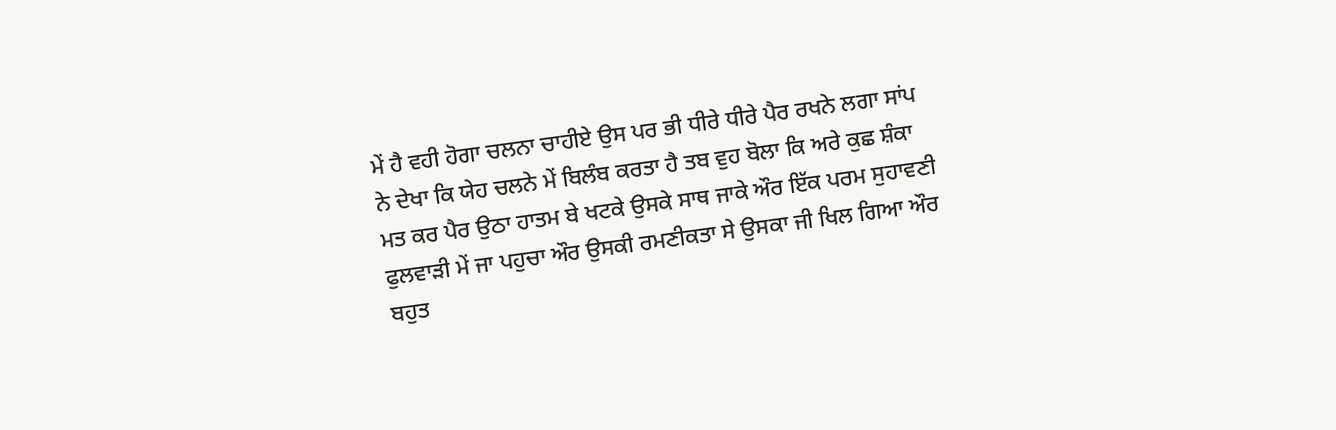ਮੇਂ ਹੈ ਵਹੀ ਹੋਗਾ ਚਲਨਾ ਚਾਹੀਏ ਉਸ ਪਰ ਭੀ ਧੀਰੇ ਧੀਰੇ ਪੈਰ ਰਖਨੇ ਲਗਾ ਸਾਂਪ ਨੇ ਦੇਖਾ ਕਿ ਯੇਹ ਚਲਨੇ ਮੇਂ ਬਿਲੰਬ ਕਰਤਾ ਹੈ ਤਬ ਵੁਹ ਬੋਲਾ ਕਿ ਅਰੇ ਕੁਛ ਸ਼ੰਕਾ ਮਤ ਕਰ ਪੈਰ ਉਠਾ ਹਾਤਮ ਬੇ ਖਟਕੇ ਉਸਕੇ ਸਾਥ ਜਾਕੇ ਔਰ ਇੱਕ ਪਰਮ ਸੁਹਾਵਣੀ ਫੁਲਵਾੜੀ ਮੇਂ ਜਾ ਪਹੁਚਾ ਔਰ ਉਸਕੀ ਰਮਣੀਕਤਾ ਸੇ ਉਸਕਾ ਜੀ ਖਿਲ ਗਿਆ ਔਰ ਬਹੁਤ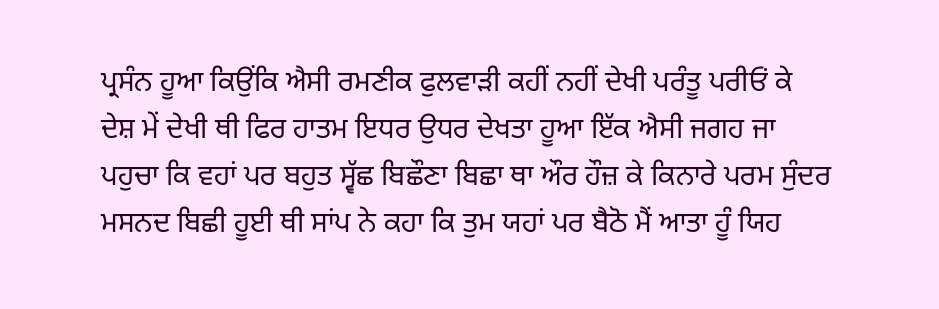ਪ੍ਰਸੰਨ ਹੂਆ ਕਿਉਂਕਿ ਐਸੀ ਰਮਣੀਕ ਫੁਲਵਾੜੀ ਕਹੀਂ ਨਹੀਂ ਦੇਖੀ ਪਰੰਤੂ ਪਰੀਓਂ ਕੇ ਦੇਸ਼ ਮੇਂ ਦੇਖੀ ਥੀ ਫਿਰ ਹਾਤਮ ਇਧਰ ਉਧਰ ਦੇਖਤਾ ਹੂਆ ਇੱਕ ਐਸੀ ਜਗਹ ਜਾ ਪਹੁਚਾ ਕਿ ਵਹਾਂ ਪਰ ਬਹੁਤ ਸ੍ਵੱਛ ਬਿਛੌਣਾ ਬਿਛਾ ਥਾ ਔਰ ਹੌਜ਼ ਕੇ ਕਿਨਾਰੇ ਪਰਮ ਸੁੰਦਰ ਮਸਨਦ ਬਿਛੀ ਹੂਈ ਥੀ ਸਾਂਪ ਨੇ ਕਹਾ ਕਿ ਤੁਮ ਯਹਾਂ ਪਰ ਬੈਠੋ ਮੈਂ ਆਤਾ ਹੂੰ ਯਿਹ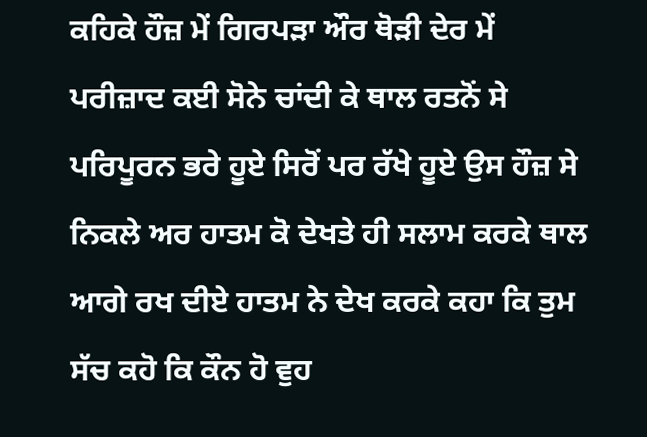ਕਹਿਕੇ ਹੌਜ਼ ਮੇਂ ਗਿਰਪੜਾ ਔਰ ਥੋੜੀ ਦੇਰ ਮੇਂ ਪਰੀਜ਼ਾਦ ਕਈ ਸੋਨੇ ਚਾਂਦੀ ਕੇ ਥਾਲ ਰਤਨੋਂ ਸੇ ਪਰਿਪੂਰਨ ਭਰੇ ਹੂਏ ਸਿਰੋਂ ਪਰ ਰੱਖੇ ਹੂਏ ਉਸ ਹੌਜ਼ ਸੇ ਨਿਕਲੇ ਅਰ ਹਾਤਮ ਕੋ ਦੇਖਤੇ ਹੀ ਸਲਾਮ ਕਰਕੇ ਥਾਲ ਆਗੇ ਰਖ ਦੀਏ ਹਾਤਮ ਨੇ ਦੇਖ ਕਰਕੇ ਕਹਾ ਕਿ ਤੁਮ ਸੱਚ ਕਹੋ ਕਿ ਕੌਨ ਹੋ ਵੁਹ